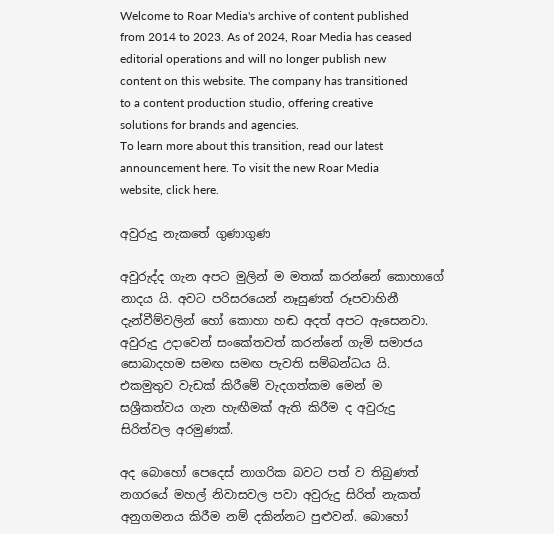Welcome to Roar Media's archive of content published from 2014 to 2023. As of 2024, Roar Media has ceased editorial operations and will no longer publish new content on this website. The company has transitioned to a content production studio, offering creative solutions for brands and agencies.
To learn more about this transition, read our latest announcement here. To visit the new Roar Media website, click here.

අවුරුදු නැකතේ ගුණාගුණ

අවුරුද්ද ගැන අපට මුලින් ම මතක් කරන්නේ කොහාගේ නාදය යි. අවට පරිසරයෙන් නෑසුණත් රූපවාහිනී දැන්වීම්වලින් හෝ කොහා හඬ අදත් අපට ඇසෙනවා. අවුරුදු උදාවෙන් සංකේතවත් කරන්නේ ගැමි සමාජය සොබාදහම සමඟ සමඟ පැවති සම්බන්ධය යි. එකමුතුව වැඩක් කිරීමේ වැදගත්කම මෙන් ම සශ්‍රීකත්වය ගැන හැඟීමක් ඇති කිරීම ද අවුරුදු සිරිත්වල අරමුණක්.

අද බොහෝ පෙදෙස් නාගරික බවට පත් ව තිබුණත් නගරයේ මහල් නිවාසවල පවා අවුරුදු සිරිත් නැකත් අනුගමනය කිරීම නම් දකින්නට පුළුවන්. බොහෝ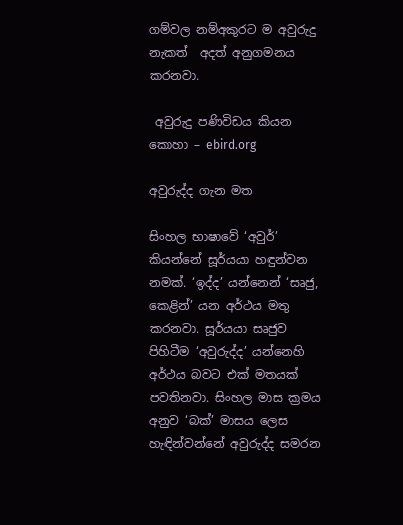ගම්වල නම්අකුරට ම අවුරුදු නැකත්  අදත් අනුගමනය කරනවා.

 අවුරුදු පණිවිඩය කියන කොහා – ebird.org

අවුරුද්ද ගැන මත

සිංහල භාෂාවේ ‘අවුර්’ කියන්නේ සූර්යයා හඳුන්වන නමක්. ‘ඉද්ද’ යන්නෙන් ‘සෘජු, කෙළින්’ යන අර්ථය මතු කරනවා. සූර්යයා සෘජුව පිහිටීම ‘අවුරුද්ද’ යන්නෙහි අර්ථය බවට එක්‌ මතයක් පවතිනවා. සිංහල මාස ක්‍රමය අනුව ‘බක්‌’ මාසය ලෙස හැඳින්වන්නේ අවුරුද්ද සමරන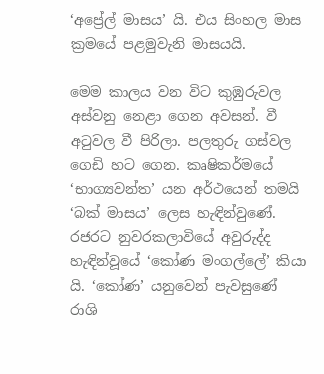‘අප්‍රේල් මාසය’ යි. එය සිංහල මාස ක්‍රමයේ පළමුවැනි මාසයයි.

මෙම කාලය වන විට කුඹුරුවල අස්‌වනු නෙළා ගෙන අවසන්. වී අටුවල වී පිරිලා. පලතුරු ගස්වල ගෙඩි හට ගෙන‍. කෘෂිකර්මයේ ‘භාග්‍යවන්ත’ යන අර්ථයෙන් තමයි ‘බක්‌ මාසය’ ලෙස හැඳින්වුණේ. රජරට නුවරකලාවියේ අවුරුද්ද හැඳින්වූයේ ‘කෝණ මංගල්ලේ’ කියා යි. ‘කෝණ’ යනුවෙන් පැවසුණේ රාශි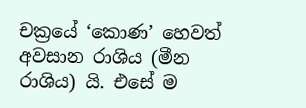චක්‍රයේ ‘කොණ’ හෙවත් අවසාන රාශිය (මීන රාශිය) යි. එසේ ම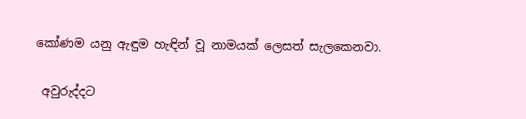කෝණම යනු ඇඳුම හැඳින් වූ නාමයක් ලෙසත් සැලකෙනවා.

 අවුරුද්දට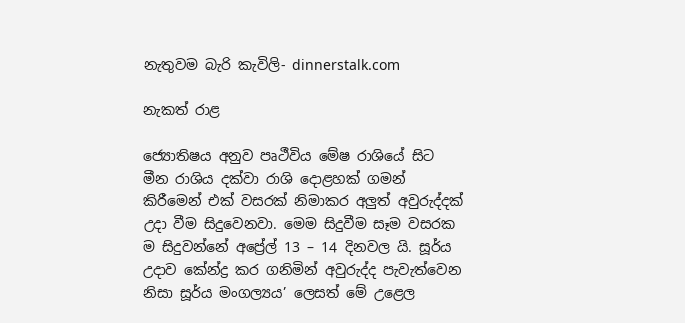නැතුවම බැරි කැවිලි- dinnerstalk.com

නැකත් රාළ

ජ්‍යොතිෂය අනුව පෘථීවිය මේෂ රාශියේ සිට මීන රාශිය දක්‌වා රාශි දොළහක්‌ ගමන් කිරීමෙන් එක් වසරක් නිමාකර අලුත් අවුරුද්දක් උදා වීම සිදුවෙනවා. මෙම සිදුවීම සෑම වසරක ම සිදුවන්නේ අප්‍රේල් 13 – 14 දිනවල යි. සූර්ය උදාව කේන්ද්‍ර කර ගනිමින් අවුරුද්ද පැවැත්වෙන නිසා සූර්ය මංගල්‍යය’ ලෙසත් මේ උළෙල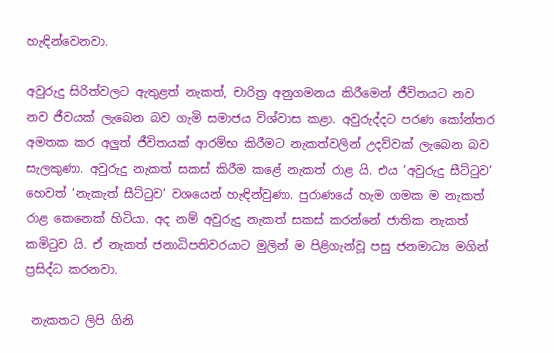හැඳින්වෙනවා.

අවුරුදු සිරිත්වලට ඇතුළත් නැකත්, චාරිත්‍ර අනුගමනය කිරීමෙන් ජීවිතයට නව නව ජීවයක් ලැබෙන බව ගැමි සමාජය විශ්වාස කළා. අවුරුද්දට පරණ කෝන්තර අමතක කර අලුත් ජීවිතයක් ආරම්භ කිරීමට නැකත්වලින් උදව්වක් ලැබෙන බව සැලකුණා. අවුරුදු නැකත් සකස් කිරීම කළේ නැකත් රාළ යි. එය ‘අවුරුදු සීට්‌ටුව’ හෙවත් ‘නැකැත් සීට්‌ටුව’ වශයෙන් හැඳින්වුණා. පුරාණයේ හැම ගමක ම නැකත් රාළ කෙනෙක් හිටියා. අද නම් අවුරුදු නැකත් සකස් කරන්නේ ජාතික නැකත් කමිටුව යි. ඒ නැකත් ජනාධිපතිවරයාට මුලින් ම පිළිගැන්වූ පසු ජනමාධ්‍ය මගින් ප්‍රසිද්ධ කරනවා.

 නැකතට ලිපි ගිනි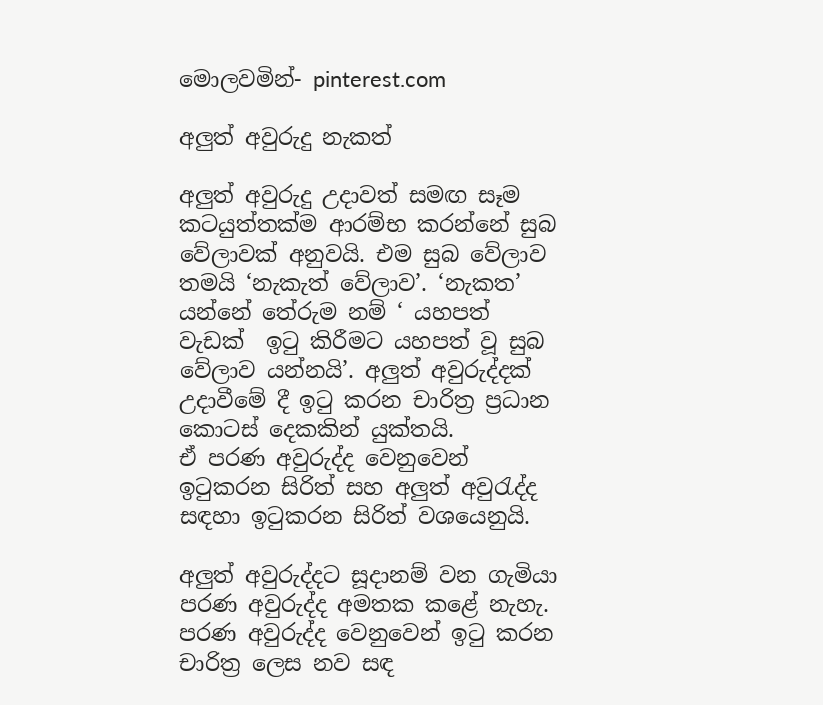මොලවමින්- pinterest.com

අලුත් අවුරුදු නැකත්

අලුත් අවුරුදු උදාවත් සමඟ සෑම කටයුත්තක්ම ආරම්භ කරන්නේ සුබ වේලාවක් අනුවයි. එම සුබ වේලාව තමයි ‘නැකැත් වේලාව’. ‘නැකත’ යන්නේ තේරුම නම් ‘ යහපත් වැඩක් ‌ ඉටු කිරීමට යහපත් වූ සුබ වේලාව යන්නයි’. අලුත් අවුරුද්දක්‌ උදාවීමේ දී ඉටු කරන චාරිත්‍ර ප්‍රධාන කොටස්‌ දෙකකින් යුක්තයි.
ඒ පරණ අවුරුද්ද වෙනුවෙන් ඉටුකරන සිරිත් සහ අලුත් අවුරැද්ද සඳහා ඉටුකරන සිරිත් වශයෙනුයි.

අලුත් අවුරුද්දට සූදානම් වන ගැමියා පරණ අවුරුද්ද අමතක කළේ නැහැ. පරණ අවුරුද්ද වෙනුවෙන් ඉටු කරන චාරිත්‍ර ලෙස නව සඳ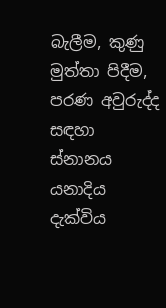බැලීම, කුණු මුත්තා පිදීම, පරණ අවුරුද්ද සඳහා ස්‌නානය යනාදිය දැක්‌විය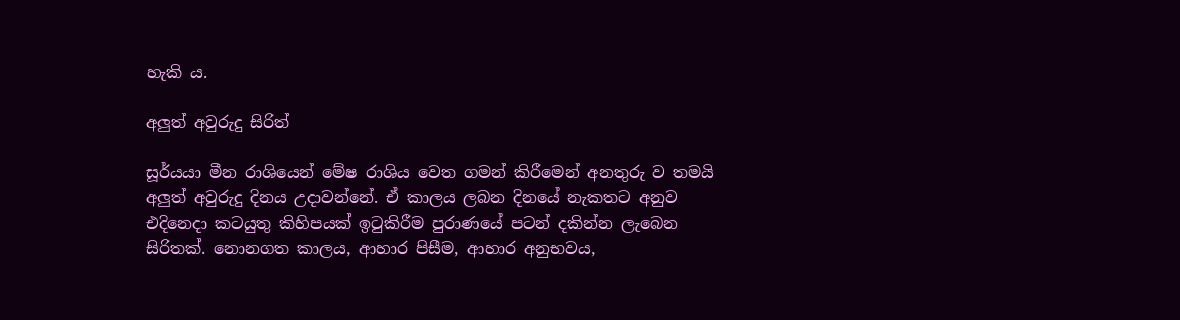හැකි ය.

අලුත් අවුරුදු සිරිත්

සූර්යයා මීන රාශියෙන් මේෂ රාශිය වෙත ගමන් කිරීමෙන් අනතුරු ව තමයි අලුත් අවුරුදු දිනය උදාවන්නේ. ඒ කාලය ලබන දිනයේ නැකතට අනුව එදිනෙදා කටයුතු කිහිපයක් ඉටුකිරීම පුරාණයේ පටන් දකින්න ලැබෙන සිරිතක්. නොනගත කාලය, ආහාර පිසීම, ආහාර අනුභවය,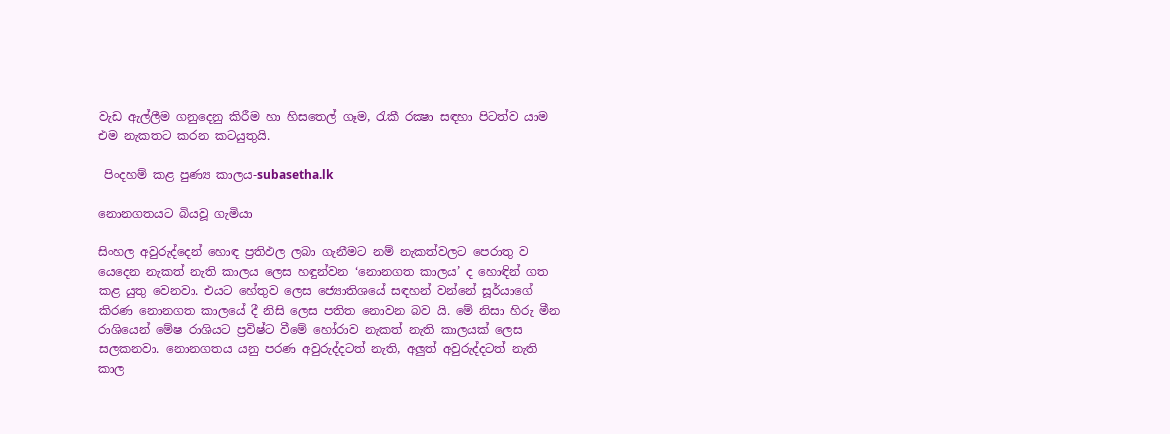වැඩ ඇල්ලීම ගනුදෙනු කිරීම හා හිසතෙල් ගෑම, රැකී රක්‍ෂා සඳහා පිටත්ව යාම එම නැකතට කරන කටයුතුයි.

 පිංදහම් කළ පුණ්‍ය කාලය-subasetha.lk

නොනගතයට බියවූ ගැමියා

සිංහල අවුරුද්දෙන් හොඳ ප්‍රතිඵල ලබා ගැනීමට නම් නැකත්වලට පෙරාතු ව යෙදෙන නැකත් නැති කාලය ලෙස හඳුන්වන ‘නොනගත කාලය’ ද හොඳින් ගත කළ යුතු වෙනවා. එයට හේතුව ලෙස ජ්‍යොතිශයේ සඳහන් වන්නේ සූර්යාගේ කිරණ නොනගත කාලයේ දී නිසි ලෙස පතිත නොවන බව යි. මේ නිසා හිරු මීන රාශියෙන් මේෂ රාශියට ප්‍රවිෂ්ට වීමේ හෝරාව නැකත් නැති කාලයක් ලෙස සලකනවා. නොනගතය යනු පරණ අවුරුද්දටත් නැති, අලුත් අවුරුද්දටත් නැති කාල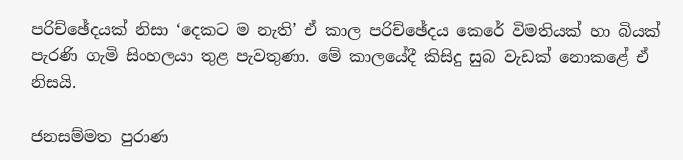පරිච්ඡේදයක් නිසා ‘දෙකට ම නැති’ ඒ කාල පරිච්ඡේදය කෙරේ විමතියක් හා බියක් පැරණි ගැමි සිංහලයා තුළ පැවතුණා. මේ කාලයේදී කිසිදු සුබ වැඩක් නොකළේ ඒ නිසයි.

ජනසම්මත පුරාණ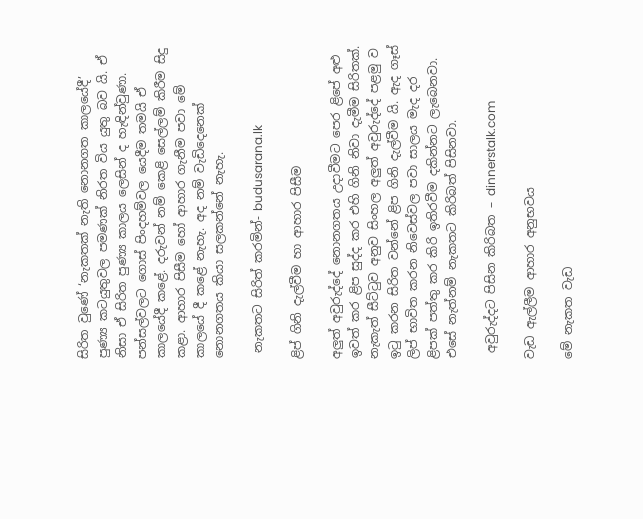සිරිත වුණේ ‘නැකතක් නැති නොනගත කාලයේදී’ පුණ්‍ය කටයුතුවල පමණක් නිරත විය යුතු බව යි. ඒ නිසා ඒ සිරිත පුණ්‍ය කාලය ලෙසින් ද හැඳින්වුණා. පන්සල්වලට ගොස් පිංදහම්වල යෙදීම තමයි ඒ කාලයේදී කළේ. දරුවන් නම් කෙළි සෙල්ලම් කිරීම සිදු කළා. ආහාර පිසීම හෝ ආහාර ගැනීම පවා මේ කාලයේ දී කළේ නැහැ. අද නම් වැඩිදෙනෙක් නොනගතය කියා සලකන්නේ නැහැ.

 නැකතට සිරිත් කරමින්- budusarana.lk

ළිප් ගිනි දැල්වීම හා ආහාර පිසීම

අලුත් අවුරුද්දේ නොනගතය උදාවීමට පෙර ළිපේ අළු ඉවත් කර ළිප සුද්ද කර එහි ගිනි නිවා දැමීම සිරිතක්. නැකැත් සීට්‌ටුව අනුව සිංහල අලුත් අවුරුද්දේ පළමු ව ඉටු කරන සිරිත වන්නේ ළිප ගිනි දැල්වීම යි. ඇද ගෑස් ලිප් භාවිත කරන නිවෙස්වල පවා සාලය මැද දර ළිපක් පත්තු කර කිරි ඉතිරවීම දකින්නට ලැබෙනවා. එසේ නැත්නම් නැකතට කිරිබත් පිසිනවා.

 අවුරුද්දට පිසින කිරිබත – dinnerstalk.com

වැඩ ඇල්ලීම ආහාර අනුභවය

මේ නැකත වැඩ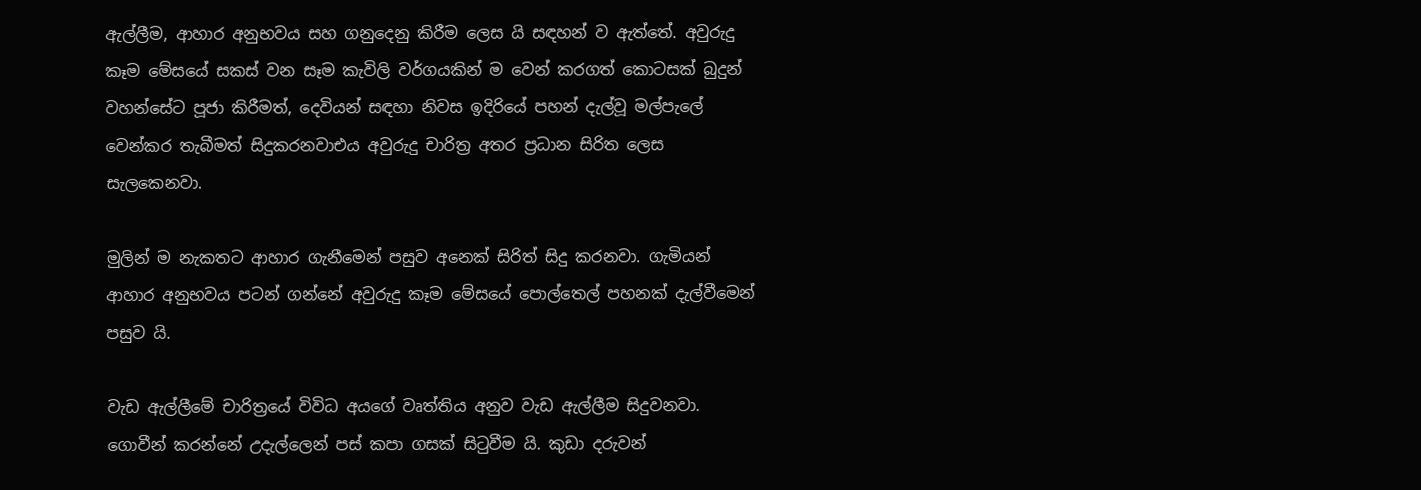ඇල්ලීම, ආහාර අනුභවය සහ ගනුදෙනු කිරීම ලෙස යි සඳහන් ව ඇත්තේ. අවුරුදු කෑම මේසයේ සකස්‌ වන සෑම කැවිලි වර්ගයකින් ම වෙන් කරගත් කොටසක්‌ බුදුන් වහන්සේට පූජා කිරීමත්, දෙවියන් සඳහා නිවස ඉදිරියේ පහන් දැල්වූ මල්පැලේ වෙන්කර තැබීමත් සිදුකරනවාඑය අවුරුදු චාරිත්‍ර අතර ප්‍රධාන සිරිත ලෙස සැලකෙනවා.

මුලින් ම නැකතට ආහාර ගැනීමෙන් පසුව අනෙක් සිරිත් සිදු කරනවා. ගැමියන් ආහාර අනුභවය පටන් ගන්නේ අවුරුදු කෑම මේසයේ පොල්තෙල් පහනක්‌ දැල්වීමෙන් පසුව යි.

වැඩ ඇල්ලීමේ චාරිත්‍රයේ විවිධ අයගේ වෘත්තිය අනුව වැඩ ඇල්ලීම සිදුවනවා. ගොවීන් කරන්නේ උදැල්ලෙන් පස් කපා ගසක් සිටුවීම යි. කුඩා දරුවන්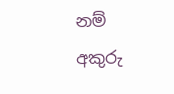නම් අකුරු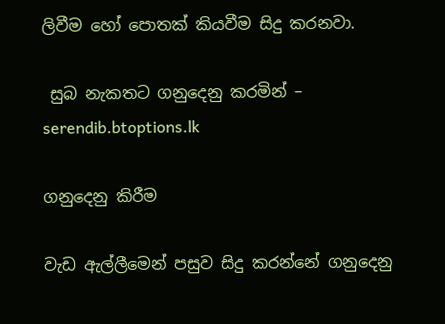ලිවීම හෝ පොතක්‌ කියවීම සිදු කරනවා.

 සුබ නැකතට ගනුදෙනු කරමින් – serendib.btoptions.lk

ගනුදෙනු කිරීම

වැඩ ඇල්ලීමෙන් පසුව සිදු කරන්නේ ගනුදෙනු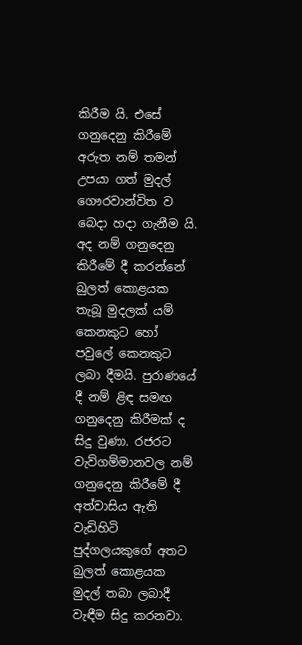කිරීම යි. එසේ ගනුදෙනු කිරීමේ අරුත නම් තමන් උපයා ගත් මුදල් ගෞරවාන්විත ව බෙදා හදා ගැනීම යි. අද නම් ගනුදෙනු කිරීමේ දී කරන්නේ බුලත් කොළයක තැබූ මුදලක් යම් කෙනකුට හෝ පවුලේ කෙනකුට ලබා දීමයි. පුරාණයේ දී නම් ළිඳ සමඟ ගනුදෙනු කිරීමක් ද සිදු වුණා. රජරට වැව්ගම්මානවල නම් ගනුදෙනු කිරීමේ දී අත්වාසිය ඇති වැඩිහිටි පුද්ගලයකුගේ අතට බුලත් කොළයක මුදල් තබා ලබාදී වැඳීම සිදු කරනවා.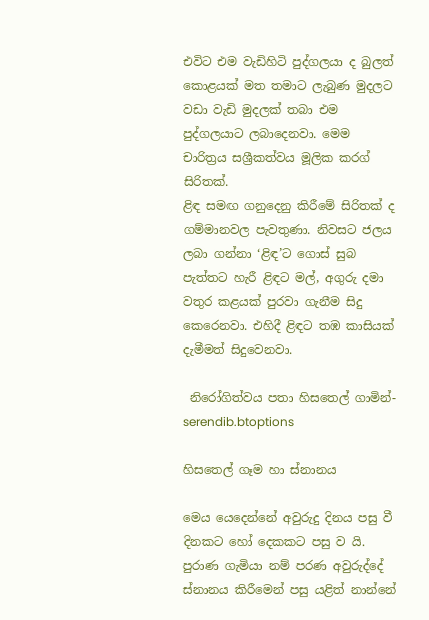එවිට එම වැඩිහිටි පුද්ගලයා ද බුලත් කොළයක්‌ මත තමාට ලැබුණ මුදලට වඩා වැඩි මුදලක්‌ තබා එම පුද්ගලයාට ලබාදෙනවා. මෙම චාරිත්‍රය සශ්‍රීකත්වය මූලික කරග් සිරිතක්.
ළිඳ සමඟ ගනුදෙනු කිරීමේ සිරිතක් ද ගම්මානවල පැවතුණා. නිවසට ජලය ලබා ගන්නා ‘ළිඳ’ට ගොස්‌ සුබ පැත්තට හැරී ළිඳට මල්, අගුරු දමා වතුර කළයක්‌ පුරවා ගැනීම සිදු කෙරෙනවා. එහිදී ළිඳට තඹ කාසියක්‌ දැමීමත් සිදුවෙනවා.

 නිරෝගිත්වය පතා හිසතෙල් ගාමින්-serendib.btoptions

හිසතෙල් ගෑම හා ස්‌නානය

මෙය යෙදෙන්නේ අවුරුදු දිනය පසු වී දිනකට හෝ දෙකකට පසු ව යි. පුරාණ ගැමියා නම් පරණ අවුරුද්දේ ස්නානය කිරීමෙන් පසු යළිත් නාන්නේ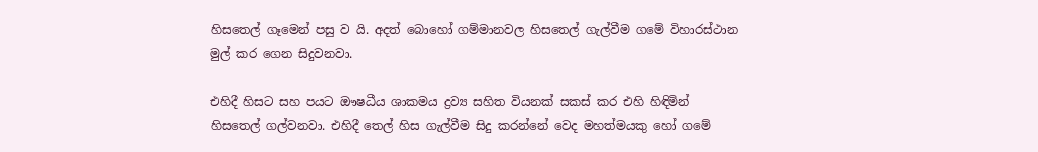හිසතෙල් ගෑමෙන් පසු ව යි. අදත් බොහෝ ගම්මානවල හිසතෙල් ගැල්වීම ගමේ විහාරස්‌ථාන මුල් කර ගෙන සිදුවනවා.

එහිදී හිසට සහ පයට ඖෂධීය ශාකමය ද්‍රව්‍ය සහිත වියනක්‌ සකස්‌ කර එහි හිඳිමින් හිසතෙල් ගල්වනවා. එහිදී තෙල් හිස ගැල්වීම සිදු කරන්නේ වෙද මහත්මයකු හෝ ගමේ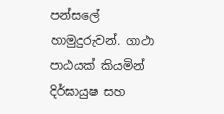පන්සලේ හාමුදුරුවන්. ගාථා පාඨයක් කියමින් දිර්ඝායුෂ සහ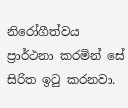නිරෝගීත්වය ප්‍රාර්ථනා කරමින් සේ සිරිත ඉටු කරනවා.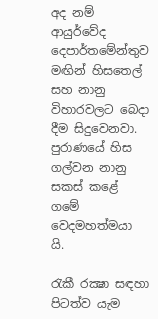අද නම් ආයුර්වේද දෙපාර්තමේන්තුව මඟින් හිසතෙල් සහ නානු විහාරවලට බෙදා දීම සිදුවෙනවා. පුරාණයේ හිස ගල්වන නානු සකස් කළේ ගමේ වෙදමහත්මයා යි.

රැකී රක්‍ෂා සඳහා පිටත්ව යැම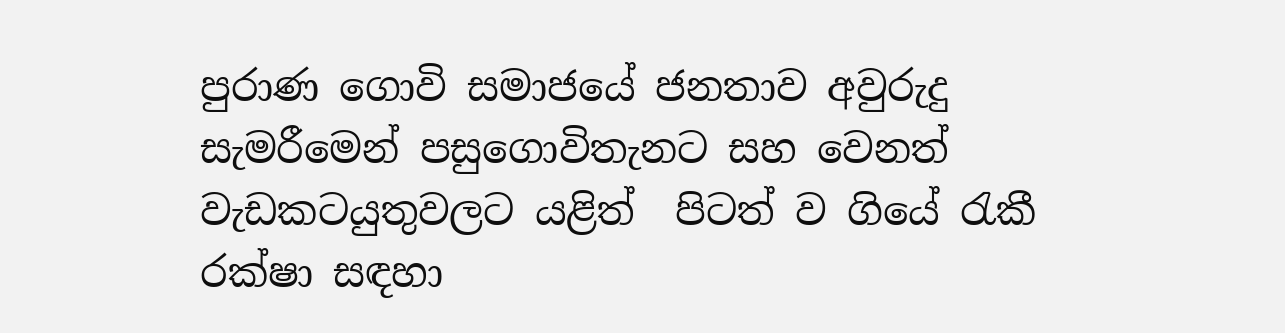පුරාණ ගොවි සමාජයේ ජනතාව අවුරුදු සැමරීමෙන් පසුගොවිතැනට සහ වෙනත් වැඩකටයුතුවලට යළිත්  පිටත් ව ගියේ රැකී රක්ෂා සඳහා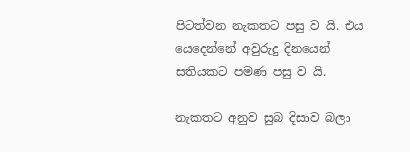පිටත්වන නැකතට පසු ව යි. එය යෙදෙන්නේ අවුරුදු දිනයෙන් සතියකට පමණ පසු ව යි.

නැකතට අනුව සුබ දිසාව බලා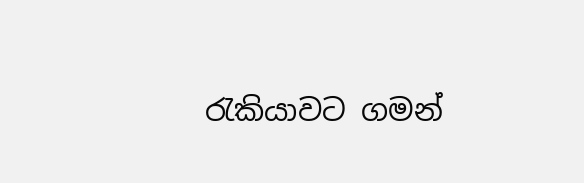රැකියාවට ගමන්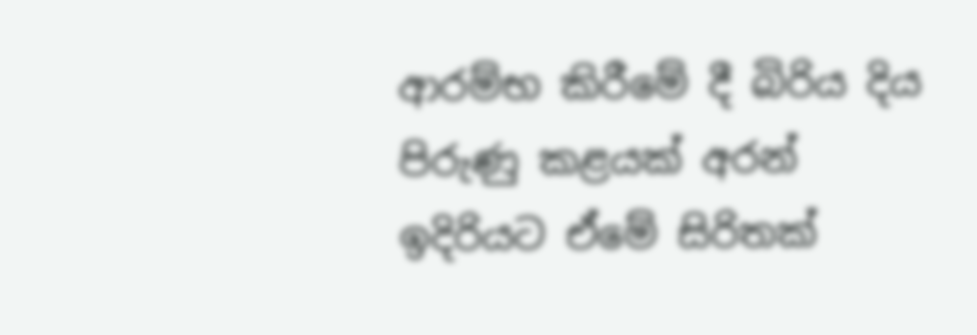ආරම්භ කිරීමේ දී බිරිය දිය පිරුණු කළයක් අරන් ඉදිරියට ඒමේ සිරිතක්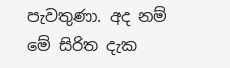පැවතුණා. අද නම් මේ සිරිත දැක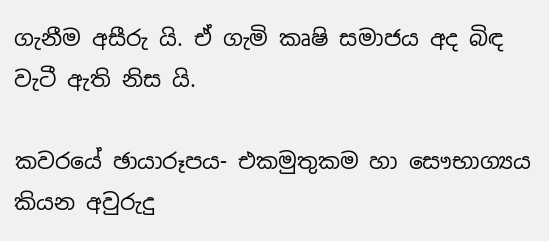ගැනීම අසීරු යි. ඒ ගැමි කෘෂි සමාජය අද බිඳ වැටී ඇති නිස යි.

කවරයේ ඡායාරූපය- එකමුතුකම හා සෞභාග්‍යය කියන අවුරුදු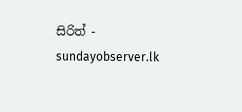සිරිත් - sundayobserver.lk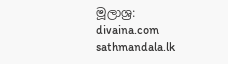මූලාශ්‍ර:
divaina.com
sathmandala.lk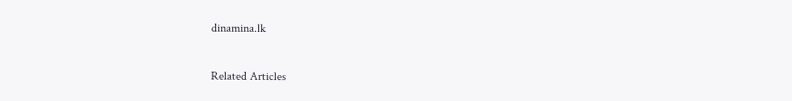dinamina.lk

Related Articles